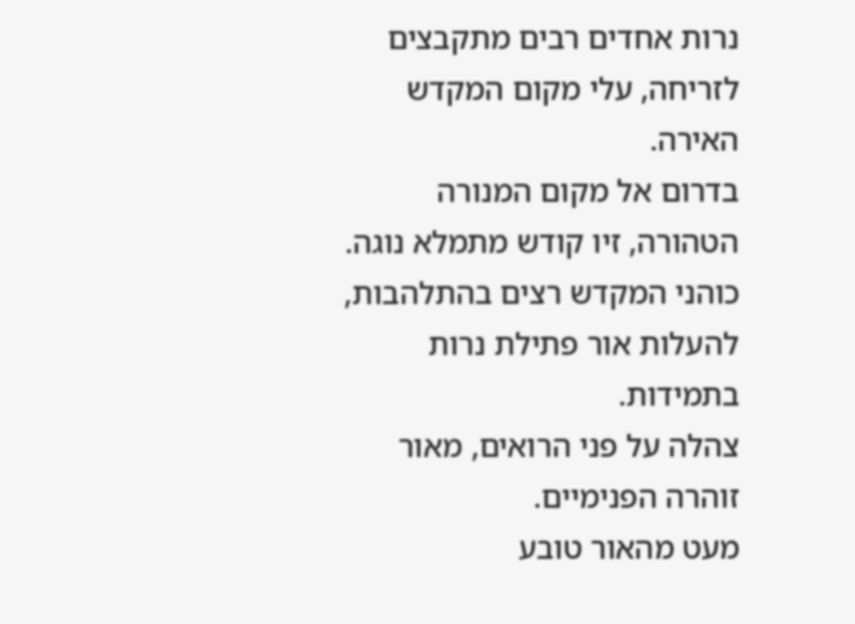נרות אחדים רבים מתקבצים לזריחה, עלי מקום המקדש האירה.
בדרום אל מקום המנורה הטהורה, זיו קודש מתמלא נוגה.
כוהני המקדש רצים בהתלהבות, להעלות אור פתילת נרות בתמידות.
צהלה על פני הרואים, מאור זוהרה הפנימיים.
מעט מהאור טובע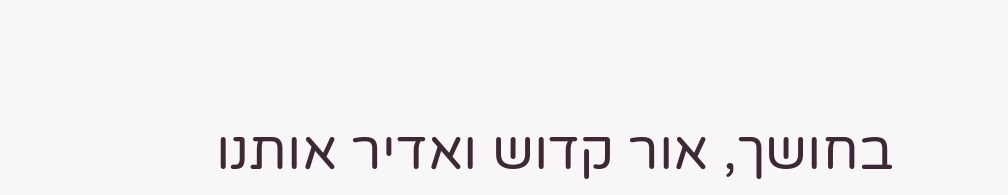בחושך, אור קדוש ואדיר אותנו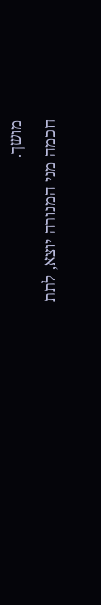מושך.
חכמה מני המנורה יוצא, לתת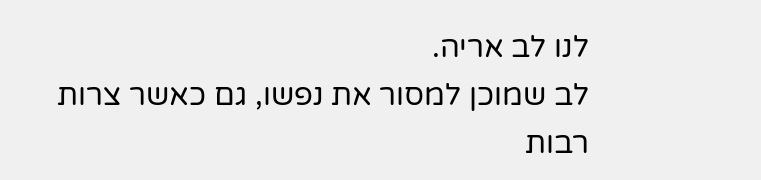לנו לב אריה.
לב שמוכן למסור את נפשו, גם כאשר צרות רבות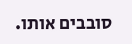סובבים אותו.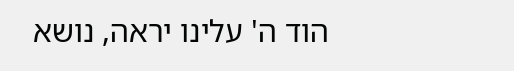הוד ה' עלינו יראה, נושא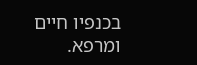בכנפיו חיים ומרפא.